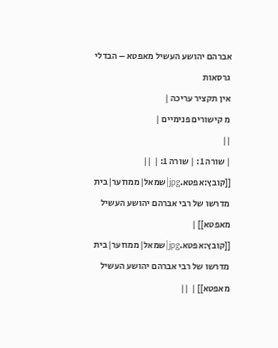אברהם יהושע העשיל מאפטא – הבדלי גרסאות
אין תקציר עריכה |
מ קישורים פנימיים |
||
| שורה 1: | שורה 1: | ||
[[קובץ:אפטא.jpg|שמאל|ממוזער|בית מדרשו של רבי אברהם יהושע העשיל מאפטא]] | [[קובץ:אפטא.jpg|שמאל|ממוזער|בית מדרשו של רבי אברהם יהושע העשיל מאפטא]] | ||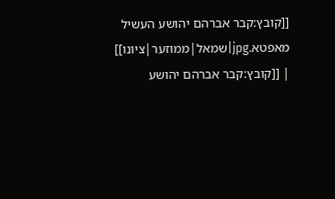[[קובץ:קבר אברהם יהושע העשיל מאפטא.jpg|שמאל|ממוזער|ציונו]] | [[קובץ:קבר אברהם יהושע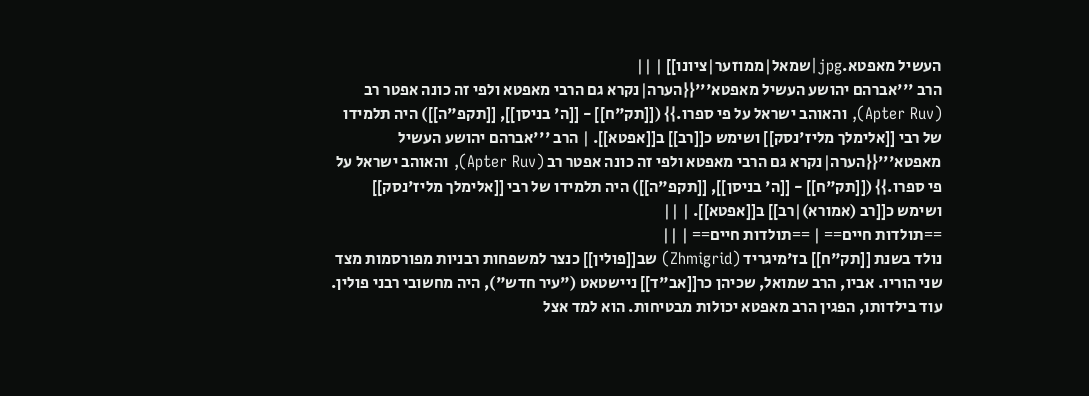העשיל מאפטא.jpg|שמאל|ממוזער|ציונו]] | ||
הרב '''אברהם יהושע העשיל מאפטא'''{{הערה|נקרא גם הרבי מאפטא ולפי זה כונה אפטר רב (Apter Ruv), והאוהב ישראל על פי ספרו.}} ([[תק"ח]] - [[ה' בניסן]], [[תקפ"ה]]) היה תלמידו של רבי [[אלימלך מליז'נסק]] ושימש כ[[רב]] ב[[אפטא]]. | הרב '''אברהם יהושע העשיל מאפטא'''{{הערה|נקרא גם הרבי מאפטא ולפי זה כונה אפטר רב (Apter Ruv), והאוהב ישראל על פי ספרו.}} ([[תק"ח]] - [[ה' בניסן]], [[תקפ"ה]]) היה תלמידו של רבי [[אלימלך מליז'נסק]] ושימש כ[[רב (אמורא)|רב]] ב[[אפטא]]. | ||
==תולדות חיים== | ==תולדות חיים== | ||
נולד בשנת [[תק"ח]] בז'מיגריד (Zhmigrid) שב[[פולין]] כנצר למשפחות רבניות מפורסמות מצד שני הוריו. אביו, הרב שמואל, שכיהן כר[[אב"ד]] ניישטאט ("עיר חדש"), היה מחשובי רבני פולין. עוד בילדותו, הפגין הרב מאפטא יכולות מבטיחות. הוא למד אצל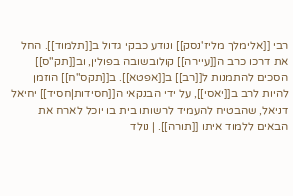רבי [[אלימלך מליז'נסק]] ונודע כבקי גדול ב[[תלמוד]]. החל את דרכו כרב ה[[עיירה]] קולובשובה בפולין, וב[[תק"ס]] הסכים להתמנות ל[[רב]] ב[[אפטא]]. ב[[תקס"ח]] הוזמן להיות לרב ב[[יאסי]], על ידי הבנקאי ה[[חסידות|חסיד]] יחיאל דניאל, שהבטיח להעמיד לרשותו בית בו יוכל לארח את הבאים ללמוד איתו [[תורה]]. | נולד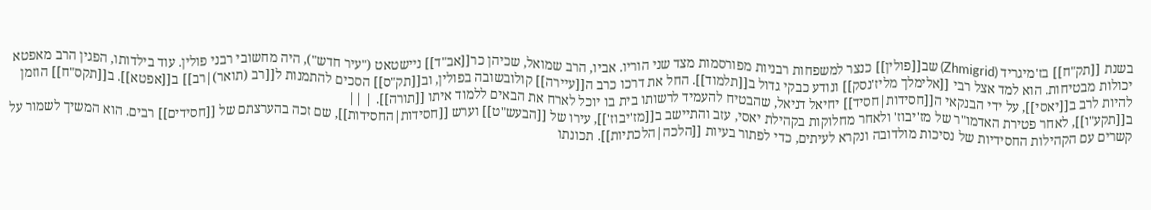בשנת [[תק"ח]] בז'מיגריד (Zhmigrid) שב[[פולין]] כנצר למשפחות רבניות מפורסמות מצד שני הוריו. אביו, הרב שמואל, שכיהן כר[[אב"ד]] ניישטאט ("עיר חדש"), היה מחשובי רבני פולין. עוד בילדותו, הפגין הרב מאפטא יכולות מבטיחות. הוא למד אצל רבי [[אלימלך מליז'נסק]] ונודע כבקי גדול ב[[תלמוד]]. החל את דרכו כרב ה[[עיירה]] קולובשובה בפולין, וב[[תק"ס]] הסכים להתמנות ל[[רב (תואר)|רב]] ב[[אפטא]]. ב[[תקס"ח]] הוזמן להיות לרב ב[[יאסי]], על ידי הבנקאי ה[[חסידות|חסיד]] יחיאל דניאל, שהבטיח להעמיד לרשותו בית בו יוכל לארח את הבאים ללמוד איתו [[תורה]]. | ||
ב[[תקע"ו]], לאחר פטירת האדמו"ר של מז'יבוז' ולאחר מחלוקות בקהילת יאסי, עזב והתיישב ב[[מז'יבוז']], עירו של [[הבעש"ט]] וערש [[חסידות|החסידות]], שם זכה בהערצתם של [[חסידים]] רבים. הוא המשיך לשמור על קשרים עם הקהילות החסידיות של נסיכות מולדובה ונקרא לעיתים, כדי לפתור בעיות [[הלכה|הלכתיות]]. תכונתו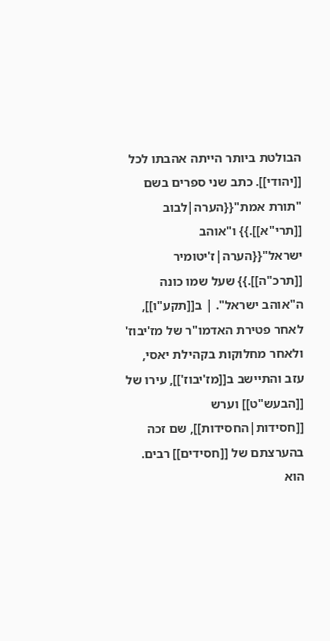הבולטת ביותר הייתה אהבתו לכל [[יהודי]]. כתב שני ספרים בשם "תורת אמת"{{הערה|לבוב [[תרי"א]].}} ו"אוהב ישראל"{{הערה|ז'יטומיר [[תרכ"ה]].}} שעל שמו כונה ה"אוהב ישראל". | ב[[תקע"ו]], לאחר פטירת האדמו"ר של מז'יבוז' ולאחר מחלוקות בקהילת יאסי, עזב והתיישב ב[[מז'יבוז']], עירו של [[הבעש"ט]] וערש [[חסידות|החסידות]], שם זכה בהערצתם של [[חסידים]] רבים. הוא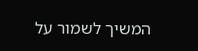המשיך לשמור על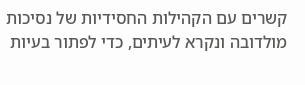קשרים עם הקהילות החסידיות של נסיכות מולדובה ונקרא לעיתים, כדי לפתור בעיות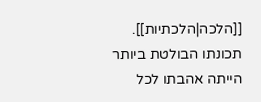[[הלכה|הלכתיות]]. תכונתו הבולטת ביותר הייתה אהבתו לכל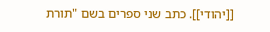[[יהודי]]. כתב שני ספרים בשם "תורת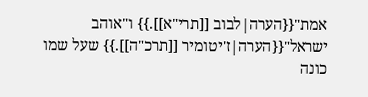אמת"{{הערה|לבוב [[תרי"א]].}} ו"אוהב ישראל"{{הערה|ז'יטומיר [[תרכ"ה]].}} שעל שמו כונה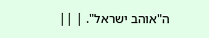ה"אוהב ישראל". | ||